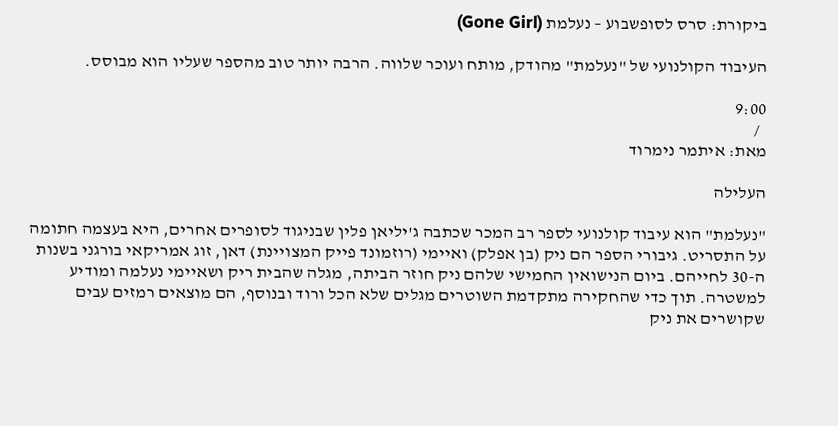ביקורת: סרס לסופשבוע – נעלמת (Gone Girl)

העיבוד הקולנועי של "נעלמת" מהודק, מותח ועוכר שלווה. הרבה יותר טוב מהספר שעליו הוא מבוסס.

9:00
  /
מאת: איתמר נימרוד

העלילה

"נעלמת" הוא עיבוד קולנועי לספר רב המכר שכתבה ג'יליאן פלין שבניגוד לסופרים אחרים, היא בעצמה חתומה על התסריט. גיבורי הספר הם ניק (בן אפלק) ואיימי (רוזמונד פייק המצויינת) דאן, זוג אמריקאי בורגני בשנות ה-30 לחייהם. ביום הנישואין החמישי שלהם ניק חוזר הביתה, מגלה שהבית ריק ושאיימי נעלמה ומודיע למשטרה. תוך כדי שהחקירה מתקדמת השוטרים מגלים שלא הכל ורוד ובנוסף, הם מוצאים רמזים עבים שקושרים את ניק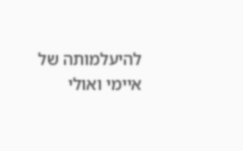להיעלמותה של איימי ואולי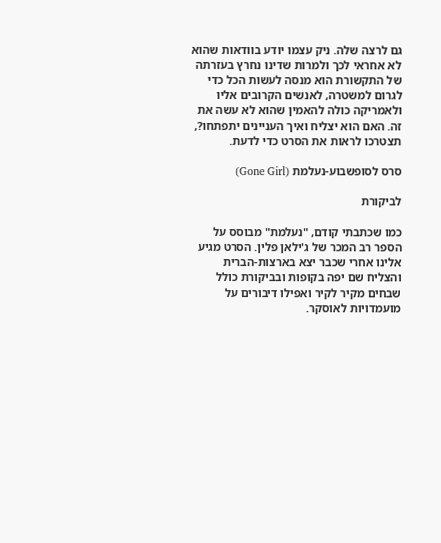גם לרצה שלה. ניק עצמו יודע בוודאות שהוא לא אחראי לכך ולמרות שדינו נחרץ בעזרתה של התקשורת הוא מנסה לעשות הכל כדי לגרום למשטרה, לאנשים הקרובים אליו ולאמריקה כולה להאמין שהוא לא עשה את זה. האם הוא יצליח ואיך העניינים יתפתחו?, תצטרכו לראות את הסרט כדי לדעת.

סרס לסופשבוע-נעלמת (Gone Girl)

לביקורת

כמו שכתבתי קודם, "נעלמת" מבוסס על הספר רב המכר של ג'ילאן פלין. הסרט מגיע אלינו אחרי שכבר יצא בארצות-הברית והצליח שם יפה בקופות ובביקורת כולל שבחים מקיר לקיר ואפילו דיבורים על מועמדויות לאוסקר.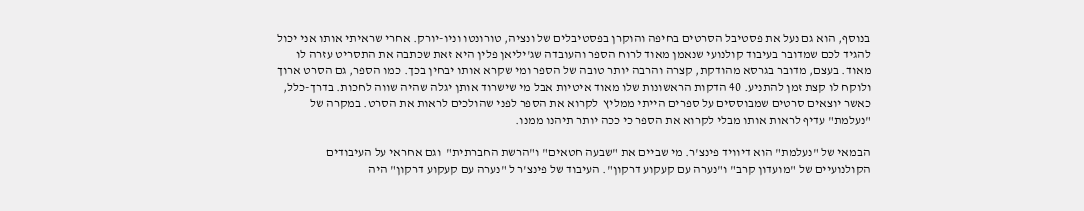בנוסף, הוא גם נעל את פסטיבל הסרטים בחיפה והוקרן בפסטיבלים של ונציה, טורונטו וניו-יורק. אחרי שראיתי אותו אני יכול להגיד לכם שמדובר בעיבוד קולנועי שנאמן מאוד לרוח הספר והעובדה שג'יליאן פלין היא זאת שכתבה את התסריט עזרה לו מאוד. בעצם, מדובר בגרסא מהודקת, קצרה והרבה יותר טובה של הספר ומי שקרא אותו יבחין בכך. כמו הספר, גם הסרט ארוך ולוקח לו קצת זמן להתניע. 40 הדקות הראשונות שלו מאוד איטיות אבל מי שישרוד אותן יגלה שהיה שווה לחכות. בדרך-כלל, כאשר יוצאים סרטים שמבוססים על ספרים הייתי ממליץ  לקרוא את הספר לפני שהולכים לראות את הסרט. במקרה של "נעלמת" עדיף לראות אותו מבלי לקרוא את הספר כי ככה יותר תיהנו ממנו.

הבמאי של "נעלמת" הוא דיוויד פינצ'ר. מי שביים את "שבעה חטאים" ו"הרשת החברתית"  וגם אחראי על העיבודים הקולנועיים של "מועדון קרב" ו"נערה עם קעקוע דרקון". העיבוד של פינצ'ר ל "נערה עם קעקוע דרקון" היה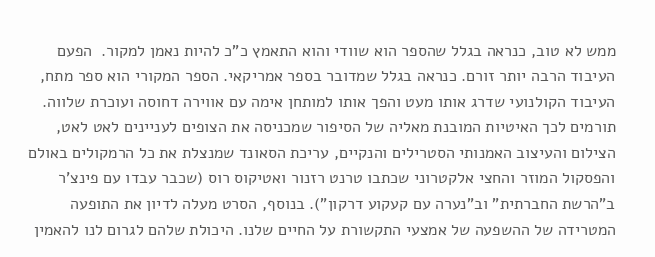ממש לא טוב, כנראה בגלל שהספר הוא שוודי והוא התאמץ כ"כ להיות נאמן למקור.  הפעם העיבוד הרבה יותר זורם. כנראה בגלל שמדובר בספר אמריקאי. הספר המקורי הוא ספר מתח, העיבוד הקולנועי שדרג אותו מעט והפך אותו למותחן אימה עם אווירה דחוסה ועוכרת שלווה. תורמים לכך האיטיות המובנת מאליה של הסיפור שמכניסה את הצופים לעניינים לאט לאט, הצילום והעיצוב האמנותי הסטרילים והנקיים, עריכת הסאונד שמנצלת את כל הרמקולים באולם והפסקול המוזר והחצי אלקטרוני שכתבו טרנט רזנור ואטיקוס רוס (שכבר עבדו עם פינצ'ר ב"הרשת החברתית" וב"נערה עם קעקוע דרקון"). בנוסף, הסרט מעלה לדיון את התופעה המטרידה של ההשפעה של אמצעי התקשורת על החיים שלנו. היכולת שלהם לגרום לנו להאמין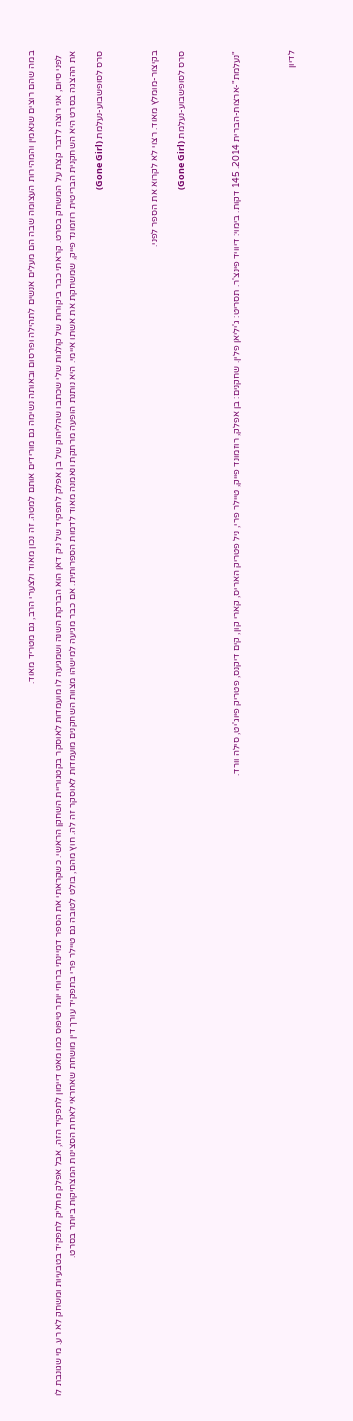במה שהם רוצים שנאמין והמהירות העצומה שבה הם מעלים אנשים לתהילה ופרסום ובאותה נשימה גם מורידים אותם למטה. זה נכון מאוד ולצערי הרב, גם מטריד מאוד.

  לפני סיום, אני רוצה לדבר קצת על המשחק בסרט. קראתי כבר ביקורות של קולגות שלי שכתבו שהליהוק של בן אפלק לתפקיד של ניק דאן הוא הברקת השנה ושמגיעה לו מועמדות לאוסקר בקטגוריית השחקן הראשי. כשקראתי את הספר דמיינתי ברוחי יותר טיפוס כמו מאט דיימון לתפקיד הזה, אבל אפלק מחליק לתפקיד בטבעיות ומשחק לא רע. מי שגונבת לו את ההצגה בסרט היא השחקנית הבריטית רוזמונד פייק, שמשחקת את אשתו איימי. היא נותנת הופעה מרתקת ונאמנה מאוד לדמות הספרותית. אם כבר מגיעה למישהו מצוות השחקנים מועמדות לאוסקר זה לה. חוץ מהם, בולט לטובה גם טיילר פרי בתפקיד עורך דין מושחת שאחראי לאחת הסצינות המצחיקות ביותר בסרט.

סרס לסופשבוע-נעלמת (Gone Girl)



בקיצור-מומלץ מאוד. רצוי לא לקרוא את הספר לפני.

סרס לסופשבוע-נעלמת (Gone Girl)



"נעלמת"-ארצות-הברית 2014. 145 דקות. בימוי: דיוויד פינצ'ר. תסריט: ג'יליאן פלין. שחקנים: בן אפלק, רוזמונד פייק, טיילר פרי, ניל פטריק האריס, קארי קון, קים דיקנס, פטריק פיוג'יט, סילה וורד.



לדיון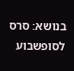בנושא: סרס לסופשבוע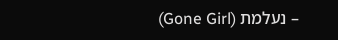– נעלמת (Gone Girl)